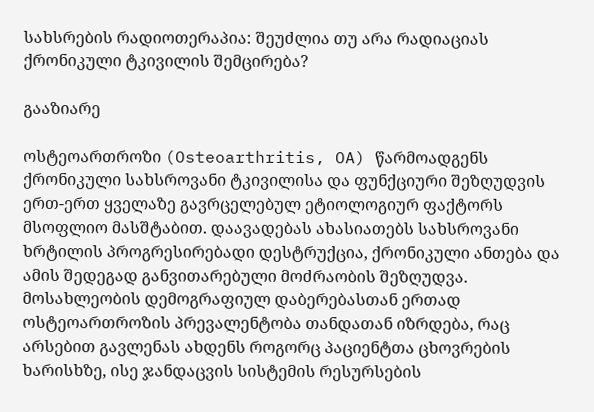სახსრების რადიოთერაპია: შეუძლია თუ არა რადიაციას ქრონიკული ტკივილის შემცირება?

გააზიარე

ოსტეოართროზი (Osteoarthritis, OA) წარმოადგენს ქრონიკული სახსროვანი ტკივილისა და ფუნქციური შეზღუდვის ერთ-ერთ ყველაზე გავრცელებულ ეტიოლოგიურ ფაქტორს მსოფლიო მასშტაბით. დაავადებას ახასიათებს სახსროვანი ხრტილის პროგრესირებადი დესტრუქცია, ქრონიკული ანთება და ამის შედეგად განვითარებული მოძრაობის შეზღუდვა. მოსახლეობის დემოგრაფიულ დაბერებასთან ერთად ოსტეოართროზის პრევალენტობა თანდათან იზრდება, რაც არსებით გავლენას ახდენს როგორც პაციენტთა ცხოვრების ხარისხზე, ისე ჯანდაცვის სისტემის რესურსების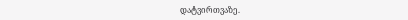დატვირთვაზე.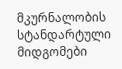მკურნალობის სტანდარტული მიდგომები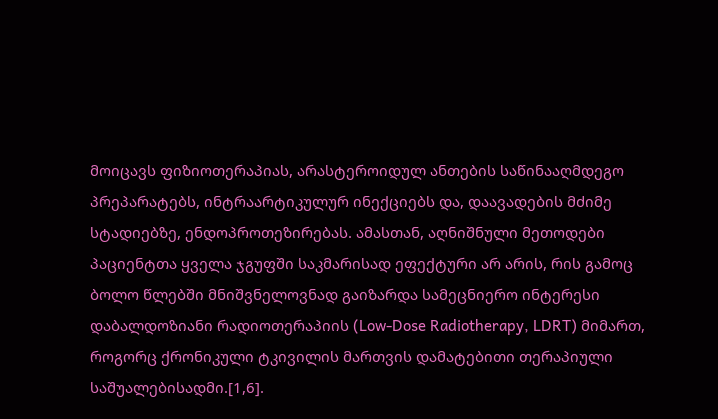მოიცავს ფიზიოთერაპიას, არასტეროიდულ ანთების საწინააღმდეგო პრეპარატებს, ინტრაარტიკულურ ინექციებს და, დაავადების მძიმე სტადიებზე, ენდოპროთეზირებას. ამასთან, აღნიშნული მეთოდები პაციენტთა ყველა ჯგუფში საკმარისად ეფექტური არ არის, რის გამოც ბოლო წლებში მნიშვნელოვნად გაიზარდა სამეცნიერო ინტერესი დაბალდოზიანი რადიოთერაპიის (Low-Dose Radiotherapy, LDRT) მიმართ, როგორც ქრონიკული ტკივილის მართვის დამატებითი თერაპიული საშუალებისადმი.[1,6].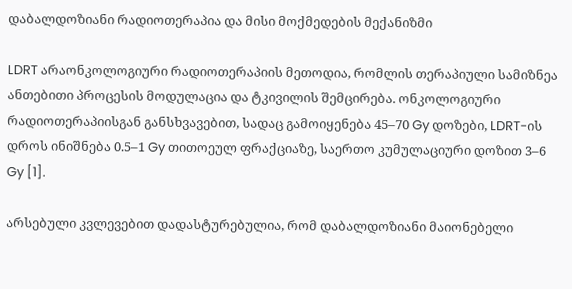დაბალდოზიანი რადიოთერაპია და მისი მოქმედების მექანიზმი

LDRT არაონკოლოგიური რადიოთერაპიის მეთოდია, რომლის თერაპიული სამიზნეა ანთებითი პროცესის მოდულაცია და ტკივილის შემცირება. ონკოლოგიური რადიოთერაპიისგან განსხვავებით, სადაც გამოიყენება 45–70 Gy დოზები, LDRT-ის დროს ინიშნება 0.5–1 Gy თითოეულ ფრაქციაზე, საერთო კუმულაციური დოზით 3–6 Gy [1].

არსებული კვლევებით დადასტურებულია, რომ დაბალდოზიანი მაიონებელი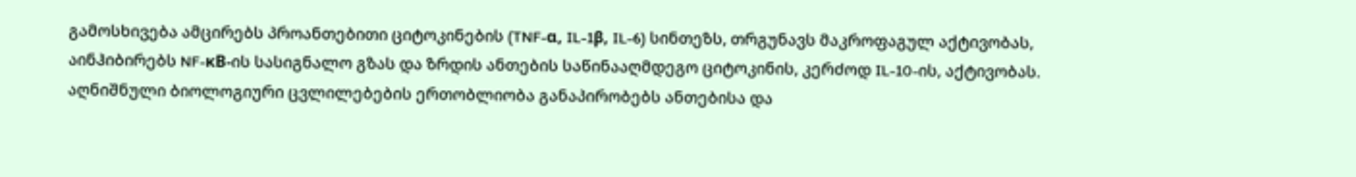გამოსხივება ამცირებს პროანთებითი ციტოკინების (TNF-α, IL-1β, IL-6) სინთეზს, თრგუნავს მაკროფაგულ აქტივობას, აინჰიბირებს NF-κB-ის სასიგნალო გზას და ზრდის ანთების საწინააღმდეგო ციტოკინის, კერძოდ IL-10-ის, აქტივობას. აღნიშნული ბიოლოგიური ცვლილებების ერთობლიობა განაპირობებს ანთებისა და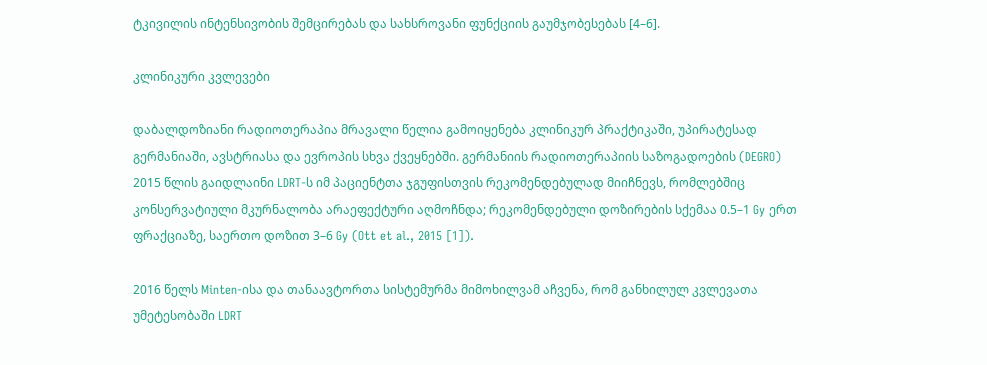ტკივილის ინტენსივობის შემცირებას და სახსროვანი ფუნქციის გაუმჯობესებას [4–6].

კლინიკური კვლევები

დაბალდოზიანი რადიოთერაპია მრავალი წელია გამოიყენება კლინიკურ პრაქტიკაში, უპირატესად გერმანიაში, ავსტრიასა და ევროპის სხვა ქვეყნებში. გერმანიის რადიოთერაპიის საზოგადოების (DEGRO) 2015 წლის გაიდლაინი LDRT-ს იმ პაციენტთა ჯგუფისთვის რეკომენდებულად მიიჩნევს, რომლებშიც კონსერვატიული მკურნალობა არაეფექტური აღმოჩნდა; რეკომენდებული დოზირების სქემაა 0.5–1 Gy ერთ ფრაქციაზე, საერთო დოზით 3–6 Gy (Ott et al., 2015 [1]).

2016 წელს Minten-ისა და თანაავტორთა სისტემურმა მიმოხილვამ აჩვენა, რომ განხილულ კვლევათა უმეტესობაში LDRT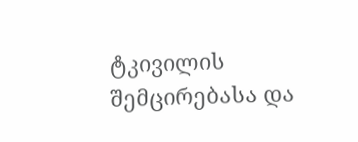ტკივილის შემცირებასა და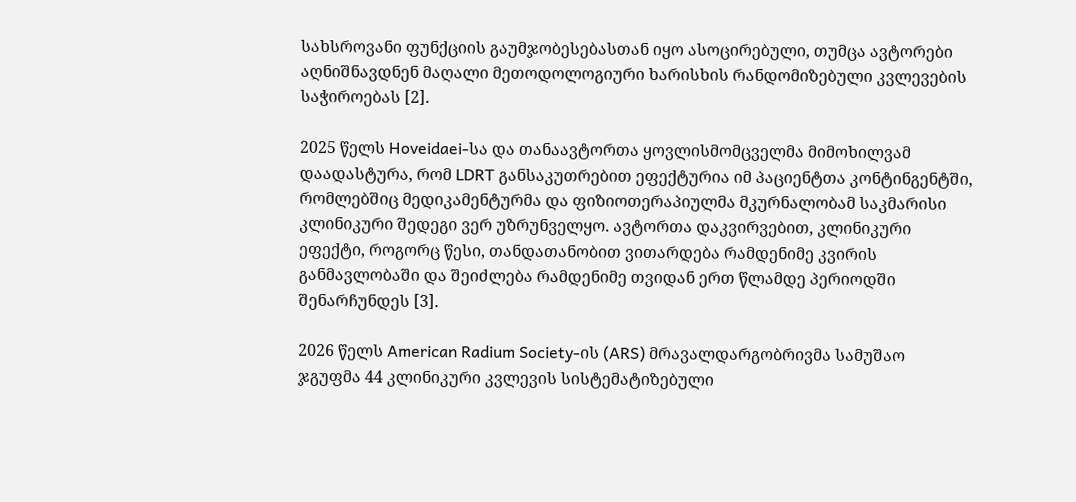სახსროვანი ფუნქციის გაუმჯობესებასთან იყო ასოცირებული, თუმცა ავტორები აღნიშნავდნენ მაღალი მეთოდოლოგიური ხარისხის რანდომიზებული კვლევების საჭიროებას [2].

2025 წელს Hoveidaei-სა და თანაავტორთა ყოვლისმომცველმა მიმოხილვამ დაადასტურა, რომ LDRT განსაკუთრებით ეფექტურია იმ პაციენტთა კონტინგენტში, რომლებშიც მედიკამენტურმა და ფიზიოთერაპიულმა მკურნალობამ საკმარისი კლინიკური შედეგი ვერ უზრუნველყო. ავტორთა დაკვირვებით, კლინიკური ეფექტი, როგორც წესი, თანდათანობით ვითარდება რამდენიმე კვირის განმავლობაში და შეიძლება რამდენიმე თვიდან ერთ წლამდე პერიოდში შენარჩუნდეს [3].

2026 წელს American Radium Society-ის (ARS) მრავალდარგობრივმა სამუშაო ჯგუფმა 44 კლინიკური კვლევის სისტემატიზებული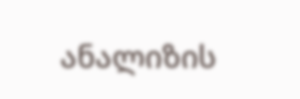ანალიზის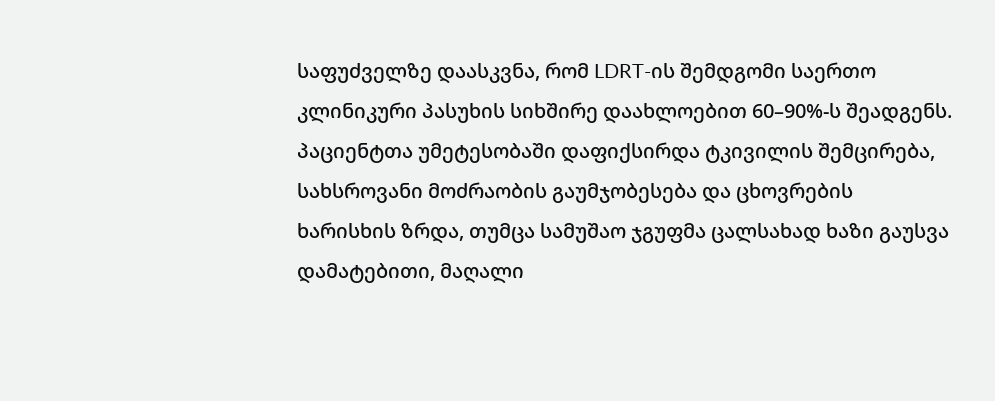საფუძველზე დაასკვნა, რომ LDRT-ის შემდგომი საერთო კლინიკური პასუხის სიხშირე დაახლოებით 60–90%-ს შეადგენს. პაციენტთა უმეტესობაში დაფიქსირდა ტკივილის შემცირება, სახსროვანი მოძრაობის გაუმჯობესება და ცხოვრების ხარისხის ზრდა, თუმცა სამუშაო ჯგუფმა ცალსახად ხაზი გაუსვა დამატებითი, მაღალი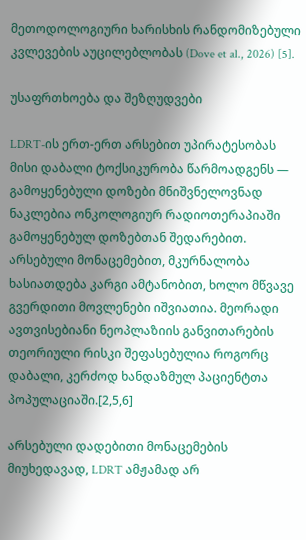მეთოდოლოგიური ხარისხის რანდომიზებული კვლევების აუცილებლობას (Dove et al., 2026) [5].

უსაფრთხოება და შეზღუდვები

LDRT-ის ერთ-ერთ არსებით უპირატესობას მისი დაბალი ტოქსიკურობა წარმოადგენს — გამოყენებული დოზები მნიშვნელოვნად ნაკლებია ონკოლოგიურ რადიოთერაპიაში გამოყენებულ დოზებთან შედარებით. არსებული მონაცემებით, მკურნალობა ხასიათდება კარგი ამტანობით, ხოლო მწვავე გვერდითი მოვლენები იშვიათია. მეორადი ავთვისებიანი ნეოპლაზიის განვითარების თეორიული რისკი შეფასებულია როგორც დაბალი, კერძოდ ხანდაზმულ პაციენტთა პოპულაციაში.[2,5,6]

არსებული დადებითი მონაცემების მიუხედავად, LDRT ამჟამად არ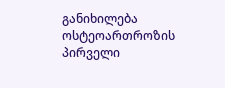განიხილება ოსტეოართროზის პირველი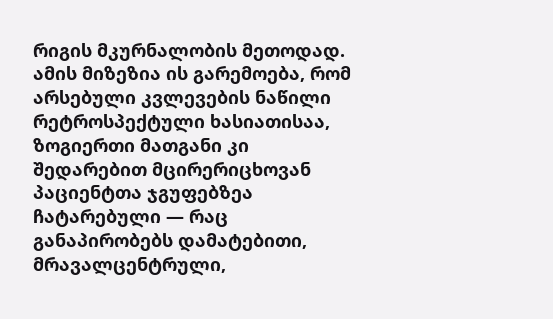რიგის მკურნალობის მეთოდად. ამის მიზეზია ის გარემოება, რომ არსებული კვლევების ნაწილი რეტროსპექტული ხასიათისაა, ზოგიერთი მათგანი კი შედარებით მცირერიცხოვან პაციენტთა ჯგუფებზეა ჩატარებული — რაც განაპირობებს დამატებითი, მრავალცენტრული,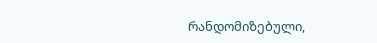რანდომიზებული,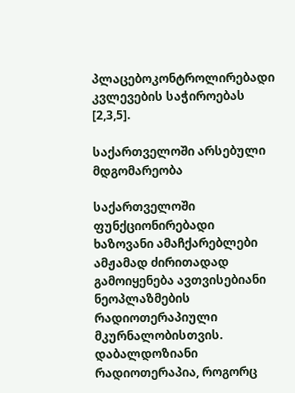პლაცებოკონტროლირებადი კვლევების საჭიროებას [2,3,5].

საქართველოში არსებული მდგომარეობა

საქართველოში ფუნქციონირებადი ხაზოვანი ამაჩქარებლები ამჟამად ძირითადად გამოიყენება ავთვისებიანი ნეოპლაზმების რადიოთერაპიული მკურნალობისთვის. დაბალდოზიანი რადიოთერაპია, როგორც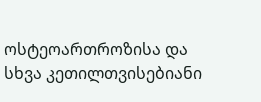ოსტეოართროზისა და სხვა კეთილთვისებიანი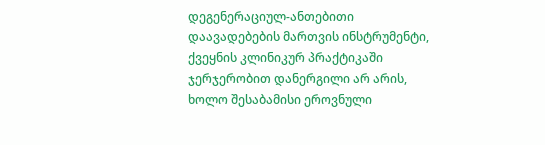დეგენერაციულ-ანთებითი დაავადებების მართვის ინსტრუმენტი, ქვეყნის კლინიკურ პრაქტიკაში ჯერჯერობით დანერგილი არ არის, ხოლო შესაბამისი ეროვნული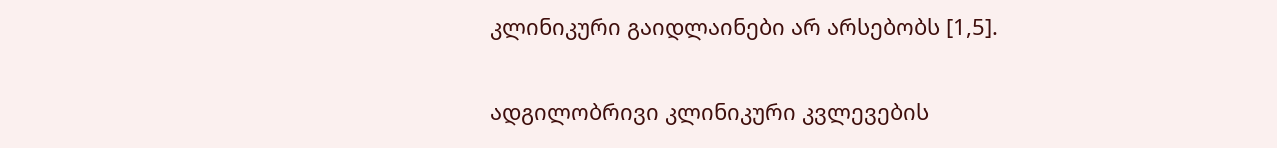კლინიკური გაიდლაინები არ არსებობს [1,5].

ადგილობრივი კლინიკური კვლევების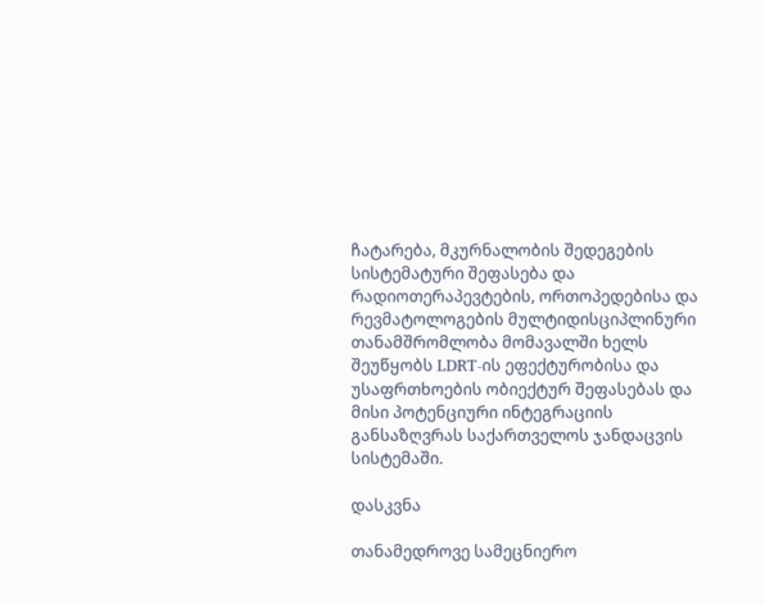ჩატარება, მკურნალობის შედეგების სისტემატური შეფასება და რადიოთერაპევტების, ორთოპედებისა და რევმატოლოგების მულტიდისციპლინური თანამშრომლობა მომავალში ხელს შეუწყობს LDRT-ის ეფექტურობისა და უსაფრთხოების ობიექტურ შეფასებას და მისი პოტენციური ინტეგრაციის განსაზღვრას საქართველოს ჯანდაცვის სისტემაში.

დასკვნა

თანამედროვე სამეცნიერო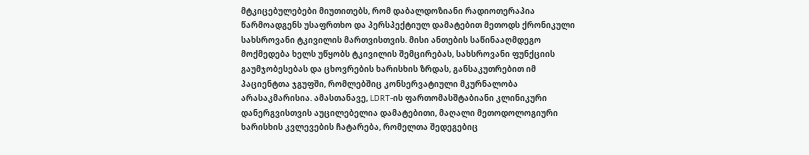მტკიცებულებები მიუთითებს, რომ დაბალდოზიანი რადიოთერაპია წარმოადგენს უსაფრთხო და პერსპექტიულ დამატებით მეთოდს ქრონიკული სახსროვანი ტკივილის მართვისთვის. მისი ანთების საწინააღმდეგო მოქმედება ხელს უწყობს ტკივილის შემცირებას, სახსროვანი ფუნქციის გაუმჯობესებას და ცხოვრების ხარისხის ზრდას, განსაკუთრებით იმ პაციენტთა ჯგუფში, რომლებშიც კონსერვატიული მკურნალობა არასაკმარისია. ამასთანავე, LDRT-ის ფართომასშტაბიანი კლინიკური დანერგვისთვის აუცილებელია დამატებითი, მაღალი მეთოდოლოგიური ხარისხის კვლევების ჩატარება, რომელთა შედეგებიც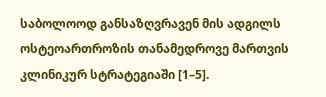საბოლოოდ განსაზღვრავენ მის ადგილს ოსტეოართროზის თანამედროვე მართვის კლინიკურ სტრატეგიაში [1–5].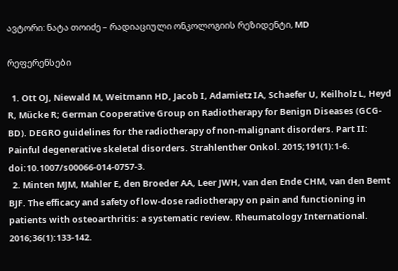ავტორი: ნატა თოიძე – რადიაციული ონკოლოგიის რეზიდენტი, MD

რეფერენსები

  1. Ott OJ, Niewald M, Weitmann HD, Jacob I, Adamietz IA, Schaefer U, Keilholz L, Heyd R, Mücke R; German Cooperative Group on Radiotherapy for Benign Diseases (GCG-BD). DEGRO guidelines for the radiotherapy of non-malignant disorders. Part II: Painful degenerative skeletal disorders. Strahlenther Onkol. 2015;191(1):1-6. doi:10.1007/s00066-014-0757-3.
  2. Minten MJM, Mahler E, den Broeder AA, Leer JWH, van den Ende CHM, van den Bemt BJF. The efficacy and safety of low-dose radiotherapy on pain and functioning in patients with osteoarthritis: a systematic review. Rheumatology International. 2016;36(1):133-142.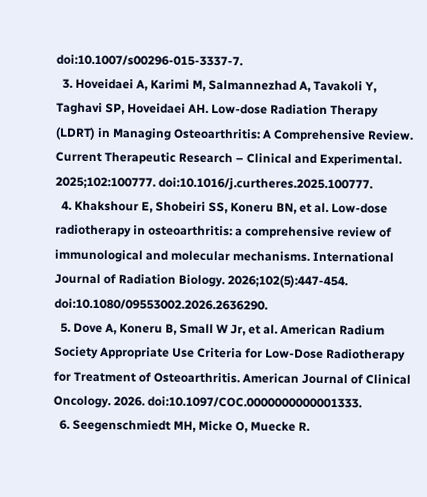doi:10.1007/s00296-015-3337-7.
  3. Hoveidaei A, Karimi M, Salmannezhad A, Tavakoli Y, Taghavi SP, Hoveidaei AH. Low-dose Radiation Therapy (LDRT) in Managing Osteoarthritis: A Comprehensive Review. Current Therapeutic Research – Clinical and Experimental. 2025;102:100777. doi:10.1016/j.curtheres.2025.100777.
  4. Khakshour E, Shobeiri SS, Koneru BN, et al. Low-dose radiotherapy in osteoarthritis: a comprehensive review of immunological and molecular mechanisms. International Journal of Radiation Biology. 2026;102(5):447-454. doi:10.1080/09553002.2026.2636290.
  5. Dove A, Koneru B, Small W Jr, et al. American Radium Society Appropriate Use Criteria for Low-Dose Radiotherapy for Treatment of Osteoarthritis. American Journal of Clinical Oncology. 2026. doi:10.1097/COC.0000000000001333.
  6. Seegenschmiedt MH, Micke O, Muecke R.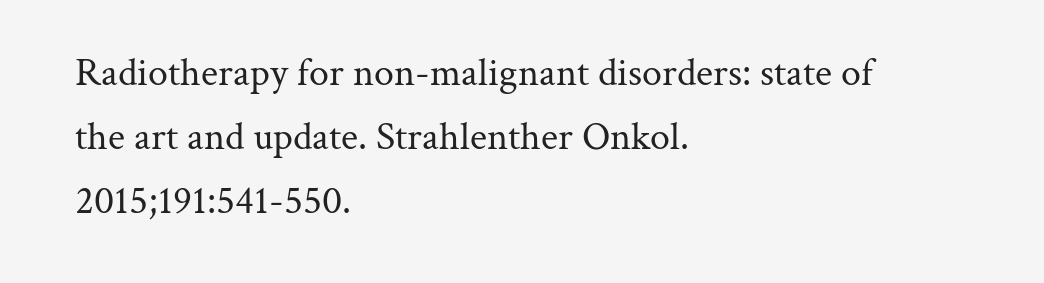Radiotherapy for non-malignant disorders: state of the art and update. Strahlenther Onkol. 2015;191:541-550.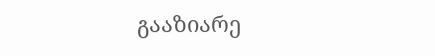გააზიარე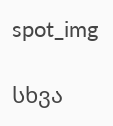spot_img

სხვა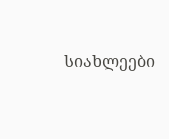სიახლეები